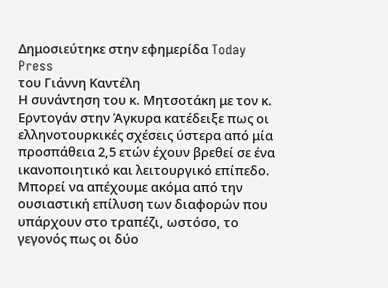Δημοσιεύτηκε στην εφημερίδα Today Press
του Γιάννη Καντέλη
Η συνάντηση του κ. Μητσοτάκη με τον κ. Ερντογάν στην Άγκυρα κατέδειξε πως οι ελληνοτουρκικές σχέσεις ύστερα από μία προσπάθεια 2,5 ετών έχουν βρεθεί σε ένα ικανοποιητικό και λειτουργικό επίπεδο.
Μπορεί να απέχουμε ακόμα από την ουσιαστική επίλυση των διαφορών που υπάρχουν στο τραπέζι, ωστόσο, το γεγονός πως οι δύο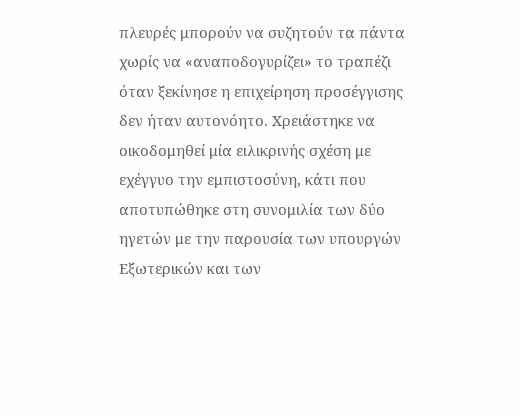πλευρές μπορούν να συζητούν τα πάντα χωρίς να «αναποδογυρίζει» το τραπέζι όταν ξεκίνησε η επιχείρηση προσέγγισης δεν ήταν αυτονόητο. Χρειάστηκε να οικοδομηθεί μία ειλικρινής σχέση με εχέγγυο την εμπιστοσύνη, κάτι που αποτυπώθηκε στη συνομιλία των δύο ηγετών με την παρουσία των υπουργών Εξωτερικών και των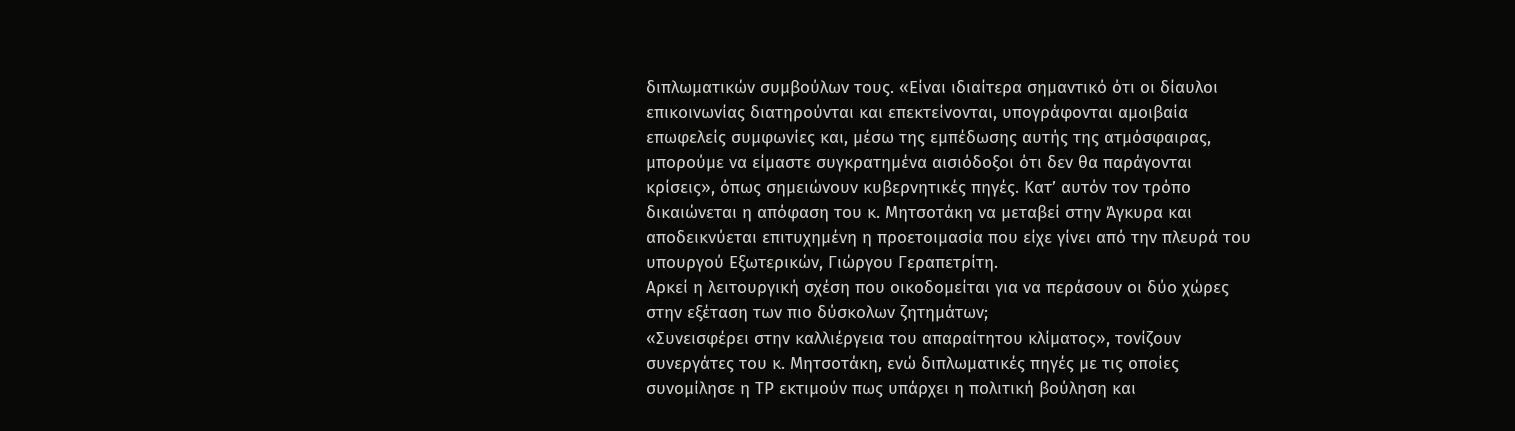διπλωματικών συμβούλων τους. «Είναι ιδιαίτερα σημαντικό ότι οι δίαυλοι επικοινωνίας διατηρούνται και επεκτείνονται, υπογράφονται αμοιβαία επωφελείς συμφωνίες και, μέσω της εμπέδωσης αυτής της ατμόσφαιρας, μπορούμε να είμαστε συγκρατημένα αισιόδοξοι ότι δεν θα παράγονται κρίσεις», όπως σημειώνουν κυβερνητικές πηγές. Κατ’ αυτόν τον τρόπο δικαιώνεται η απόφαση του κ. Μητσοτάκη να μεταβεί στην Άγκυρα και αποδεικνύεται επιτυχημένη η προετοιμασία που είχε γίνει από την πλευρά του υπουργού Εξωτερικών, Γιώργου Γεραπετρίτη.
Αρκεί η λειτουργική σχέση που οικοδομείται για να περάσουν οι δύο χώρες στην εξέταση των πιο δύσκολων ζητημάτων;
«Συνεισφέρει στην καλλιέργεια του απαραίτητου κλίματος», τονίζουν συνεργάτες του κ. Μητσοτάκη, ενώ διπλωματικές πηγές με τις οποίες συνομίλησε η ΤΡ εκτιμούν πως υπάρχει η πολιτική βούληση και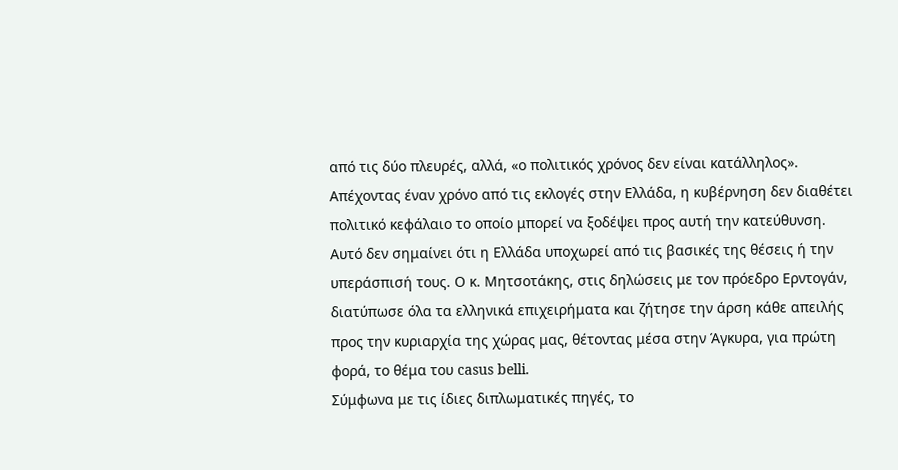από τις δύο πλευρές, αλλά, «ο πολιτικός χρόνος δεν είναι κατάλληλος».
Απέχοντας έναν χρόνο από τις εκλογές στην Ελλάδα, η κυβέρνηση δεν διαθέτει πολιτικό κεφάλαιο το οποίο μπορεί να ξοδέψει προς αυτή την κατεύθυνση. Αυτό δεν σημαίνει ότι η Ελλάδα υποχωρεί από τις βασικές της θέσεις ή την υπεράσπισή τους. Ο κ. Μητσοτάκης, στις δηλώσεις με τον πρόεδρο Ερντογάν, διατύπωσε όλα τα ελληνικά επιχειρήματα και ζήτησε την άρση κάθε απειλής προς την κυριαρχία της χώρας μας, θέτοντας μέσα στην Άγκυρα, για πρώτη φορά, το θέμα του casus belli.
Σύμφωνα με τις ίδιες διπλωματικές πηγές, το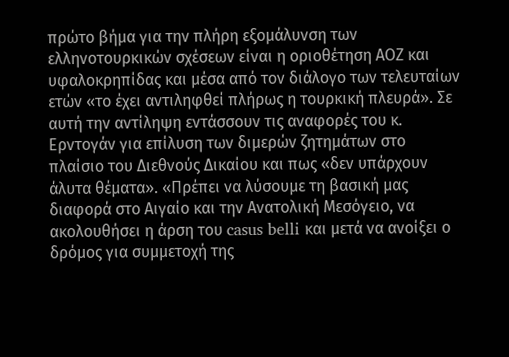πρώτο βήμα για την πλήρη εξομάλυνση των ελληνοτουρκικών σχέσεων είναι η οριοθέτηση ΑΟΖ και υφαλοκρηπίδας και μέσα από τον διάλογο των τελευταίων ετών «το έχει αντιληφθεί πλήρως η τουρκική πλευρά». Σε αυτή την αντίληψη εντάσσουν τις αναφορές του κ. Ερντογάν για επίλυση των διμερών ζητημάτων στο πλαίσιο του Διεθνούς Δικαίου και πως «δεν υπάρχουν άλυτα θέματα». «Πρέπει να λύσουμε τη βασική μας διαφορά στο Αιγαίο και την Ανατολική Μεσόγειο, να ακολουθήσει η άρση του casus belli και μετά να ανοίξει ο δρόμος για συμμετοχή της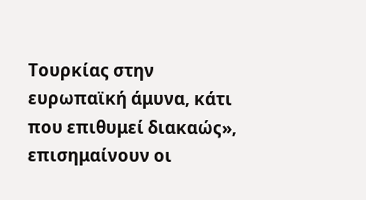Τουρκίας στην ευρωπαϊκή άμυνα, κάτι που επιθυμεί διακαώς», επισημαίνουν οι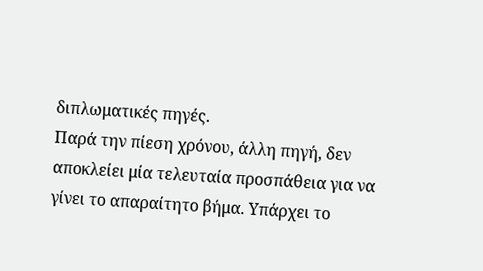διπλωματικές πηγές.
Παρά την πίεση χρόνου, άλλη πηγή, δεν αποκλείει μία τελευταία προσπάθεια για να γίνει το απαραίτητο βήμα. Υπάρχει το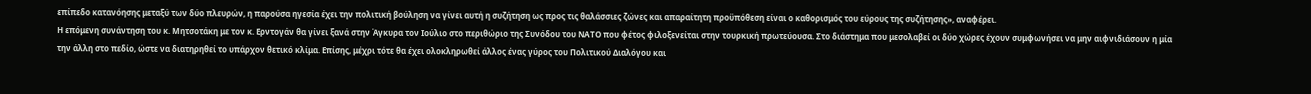επίπεδο κατανόησης μεταξύ των δύο πλευρών, η παρούσα ηγεσία έχει την πολιτική βούληση να γίνει αυτή η συζήτηση ως προς τις θαλάσσιες ζώνες και απαραίτητη προϋπόθεση είναι ο καθορισμός του εύρους της συζήτησης», αναφέρει.
Η επόμενη συνάντηση του κ. Μητσοτάκη με τον κ. Ερντογάν θα γίνει ξανά στην Άγκυρα τον Ιούλιο στο περιθώριο της Συνόδου του ΝΑΤΟ που φέτος φιλοξενείται στην τουρκική πρωτεύουσα. Στο διάστημα που μεσολαβεί οι δύο χώρες έχουν συμφωνήσει να μην αιφνιδιάσουν η μία την άλλη στο πεδίο, ώστε να διατηρηθεί το υπάρχον θετικό κλίμα. Επίσης, μέχρι τότε θα έχει ολοκληρωθεί άλλος ένας γύρος του Πολιτικού Διαλόγου και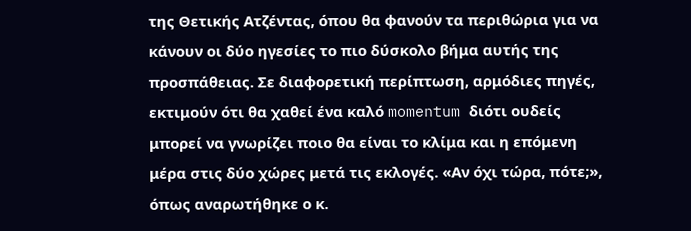της Θετικής Ατζέντας, όπου θα φανούν τα περιθώρια για να κάνουν οι δύο ηγεσίες το πιο δύσκολο βήμα αυτής της προσπάθειας. Σε διαφορετική περίπτωση, αρμόδιες πηγές, εκτιμούν ότι θα χαθεί ένα καλό momentum διότι ουδείς μπορεί να γνωρίζει ποιο θα είναι το κλίμα και η επόμενη μέρα στις δύο χώρες μετά τις εκλογές. «Αν όχι τώρα, πότε;», όπως αναρωτήθηκε ο κ.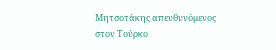Μητσοτάκης απευθυνόμενος στον Τούρκο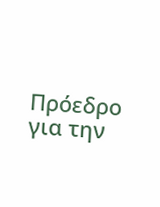Πρόεδρο για την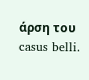άρση του casus belli.